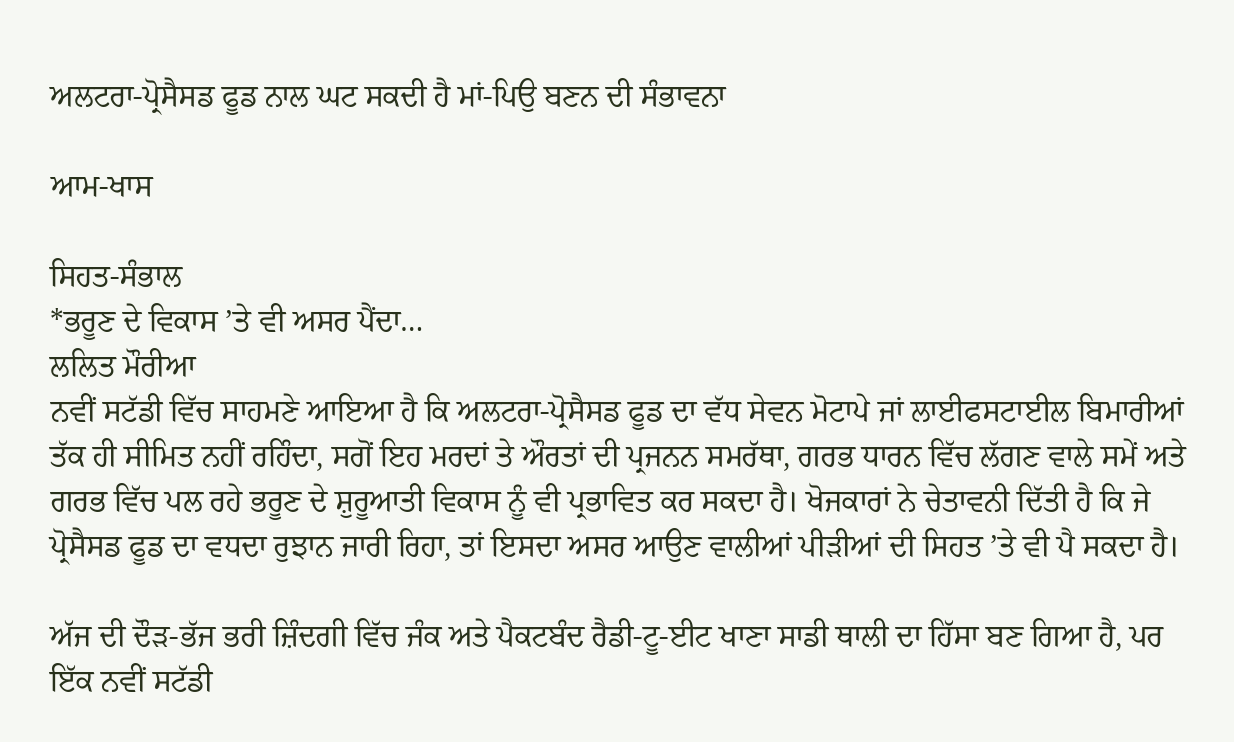ਅਲਟਰਾ-ਪ੍ਰੋਸੈਸਡ ਫੂਡ ਨਾਲ ਘਟ ਸਕਦੀ ਹੈ ਮਾਂ-ਪਿਉ ਬਣਨ ਦੀ ਸੰਭਾਵਨਾ

ਆਮ-ਖਾਸ

ਸਿਹਤ-ਸੰਭਾਲ
*ਭਰੂਣ ਦੇ ਵਿਕਾਸ ’ਤੇ ਵੀ ਅਸਰ ਪੈਂਦਾ…
ਲਲਿਤ ਮੌਰੀਆ
ਨਵੀਂ ਸਟੱਡੀ ਵਿੱਚ ਸਾਹਮਣੇ ਆਇਆ ਹੈ ਕਿ ਅਲਟਰਾ-ਪ੍ਰੋਸੈਸਡ ਫੂਡ ਦਾ ਵੱਧ ਸੇਵਨ ਮੋਟਾਪੇ ਜਾਂ ਲਾਈਫਸਟਾਈਲ ਬਿਮਾਰੀਆਂ ਤੱਕ ਹੀ ਸੀਮਿਤ ਨਹੀਂ ਰਹਿੰਦਾ, ਸਗੋਂ ਇਹ ਮਰਦਾਂ ਤੇ ਔਰਤਾਂ ਦੀ ਪ੍ਰਜਨਨ ਸਮਰੱਥਾ, ਗਰਭ ਧਾਰਨ ਵਿੱਚ ਲੱਗਣ ਵਾਲੇ ਸਮੇਂ ਅਤੇ ਗਰਭ ਵਿੱਚ ਪਲ ਰਹੇ ਭਰੂਣ ਦੇ ਸ਼ੁਰੂਆਤੀ ਵਿਕਾਸ ਨੂੰ ਵੀ ਪ੍ਰਭਾਵਿਤ ਕਰ ਸਕਦਾ ਹੈ। ਖੋਜਕਾਰਾਂ ਨੇ ਚੇਤਾਵਨੀ ਦਿੱਤੀ ਹੈ ਕਿ ਜੇ ਪ੍ਰੋਸੈਸਡ ਫੂਡ ਦਾ ਵਧਦਾ ਰੁਝਾਨ ਜਾਰੀ ਰਿਹਾ, ਤਾਂ ਇਸਦਾ ਅਸਰ ਆਉਣ ਵਾਲੀਆਂ ਪੀੜੀਆਂ ਦੀ ਸਿਹਤ ’ਤੇ ਵੀ ਪੈ ਸਕਦਾ ਹੈ।

ਅੱਜ ਦੀ ਦੌੜ-ਭੱਜ ਭਰੀ ਜ਼ਿੰਦਗੀ ਵਿੱਚ ਜੰਕ ਅਤੇ ਪੈਕਟਬੰਦ ਰੈਡੀ-ਟੂ-ਈਟ ਖਾਣਾ ਸਾਡੀ ਥਾਲੀ ਦਾ ਹਿੱਸਾ ਬਣ ਗਿਆ ਹੈ, ਪਰ ਇੱਕ ਨਵੀਂ ਸਟੱਡੀ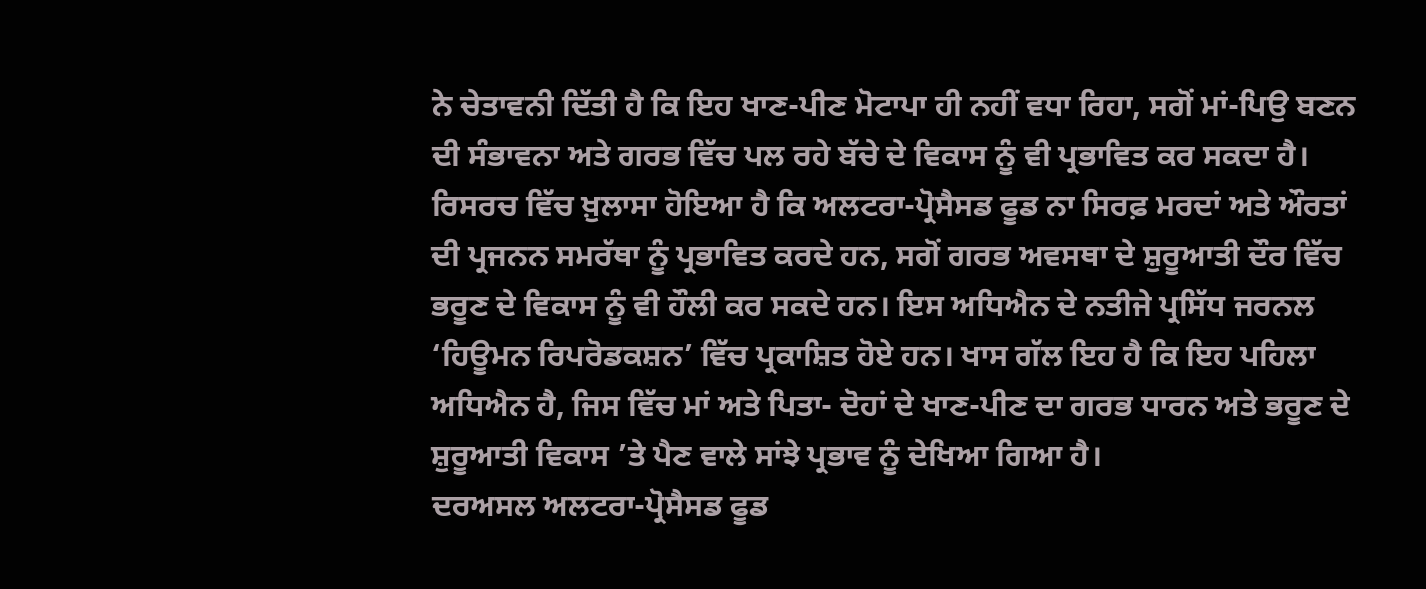ਨੇ ਚੇਤਾਵਨੀ ਦਿੱਤੀ ਹੈ ਕਿ ਇਹ ਖਾਣ-ਪੀਣ ਮੋਟਾਪਾ ਹੀ ਨਹੀਂ ਵਧਾ ਰਿਹਾ, ਸਗੋਂ ਮਾਂ-ਪਿਉ ਬਣਨ ਦੀ ਸੰਭਾਵਨਾ ਅਤੇ ਗਰਭ ਵਿੱਚ ਪਲ ਰਹੇ ਬੱਚੇ ਦੇ ਵਿਕਾਸ ਨੂੰ ਵੀ ਪ੍ਰਭਾਵਿਤ ਕਰ ਸਕਦਾ ਹੈ।
ਰਿਸਰਚ ਵਿੱਚ ਖ਼ੁਲਾਸਾ ਹੋਇਆ ਹੈ ਕਿ ਅਲਟਰਾ-ਪ੍ਰੋਸੈਸਡ ਫੂਡ ਨਾ ਸਿਰਫ਼ ਮਰਦਾਂ ਅਤੇ ਔਰਤਾਂ ਦੀ ਪ੍ਰਜਨਨ ਸਮਰੱਥਾ ਨੂੰ ਪ੍ਰਭਾਵਿਤ ਕਰਦੇ ਹਨ, ਸਗੋਂ ਗਰਭ ਅਵਸਥਾ ਦੇ ਸ਼ੁਰੂਆਤੀ ਦੌਰ ਵਿੱਚ ਭਰੂਣ ਦੇ ਵਿਕਾਸ ਨੂੰ ਵੀ ਹੌਲੀ ਕਰ ਸਕਦੇ ਹਨ। ਇਸ ਅਧਿਐਨ ਦੇ ਨਤੀਜੇ ਪ੍ਰਸਿੱਧ ਜਰਨਲ ‘ਹਿਊਮਨ ਰਿਪਰੋਡਕਸ਼ਨ’ ਵਿੱਚ ਪ੍ਰਕਾਸ਼ਿਤ ਹੋਏ ਹਨ। ਖਾਸ ਗੱਲ ਇਹ ਹੈ ਕਿ ਇਹ ਪਹਿਲਾ ਅਧਿਐਨ ਹੈ, ਜਿਸ ਵਿੱਚ ਮਾਂ ਅਤੇ ਪਿਤਾ- ਦੋਹਾਂ ਦੇ ਖਾਣ-ਪੀਣ ਦਾ ਗਰਭ ਧਾਰਨ ਅਤੇ ਭਰੂਣ ਦੇ ਸ਼ੁਰੂਆਤੀ ਵਿਕਾਸ ’ਤੇ ਪੈਣ ਵਾਲੇ ਸਾਂਝੇ ਪ੍ਰਭਾਵ ਨੂੰ ਦੇਖਿਆ ਗਿਆ ਹੈ।
ਦਰਅਸਲ ਅਲਟਰਾ-ਪ੍ਰੋਸੈਸਡ ਫੂਡ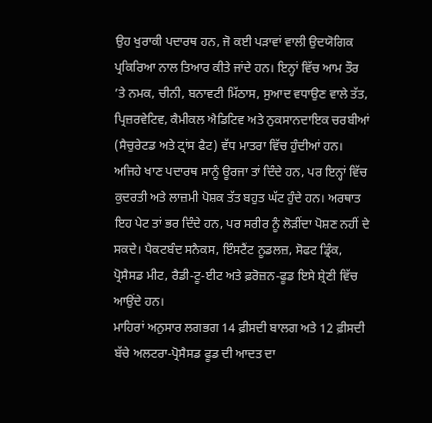ਉਹ ਖੁਰਾਕੀ ਪਦਾਰਥ ਹਨ, ਜੋ ਕਈ ਪੜਾਵਾਂ ਵਾਲੀ ਉਦਯੋਗਿਕ ਪ੍ਰਕਿਰਿਆ ਨਾਲ ਤਿਆਰ ਕੀਤੇ ਜਾਂਦੇ ਹਨ। ਇਨ੍ਹਾਂ ਵਿੱਚ ਆਮ ਤੌਰ ’ਤੇ ਨਮਕ, ਚੀਨੀ, ਬਨਾਵਟੀ ਮਿੱਠਾਸ, ਸੁਆਦ ਵਧਾਉਣ ਵਾਲੇ ਤੱਤ, ਪ੍ਰਿਜ਼ਰਵੇਟਿਵ, ਕੈਮੀਕਲ ਐਡਿਟਿਵ ਅਤੇ ਨੁਕਸਾਨਦਾਇਕ ਚਰਬੀਆਂ (ਸੈਚੁਰੇਟਡ ਅਤੇ ਟ੍ਰਾਂਸ ਫੈਟ) ਵੱਧ ਮਾਤਰਾ ਵਿੱਚ ਹੁੰਦੀਆਂ ਹਨ।
ਅਜਿਹੇ ਖਾਣ ਪਦਾਰਥ ਸਾਨੂੰ ਊਰਜਾ ਤਾਂ ਦਿੰਦੇ ਹਨ, ਪਰ ਇਨ੍ਹਾਂ ਵਿੱਚ ਕੁਦਰਤੀ ਅਤੇ ਲਾਜ਼ਮੀ ਪੋਸ਼ਕ ਤੱਤ ਬਹੁਤ ਘੱਟ ਹੁੰਦੇ ਹਨ। ਅਰਥਾਤ ਇਹ ਪੇਟ ਤਾਂ ਭਰ ਦਿੰਦੇ ਹਨ, ਪਰ ਸਰੀਰ ਨੂੰ ਲੋੜੀਂਦਾ ਪੋਸ਼ਣ ਨਹੀਂ ਦੇ ਸਕਦੇ। ਪੈਕਟਬੰਦ ਸਨੈਕਸ, ਇੰਸਟੈਂਟ ਨੂਡਲਜ਼, ਸੋਫਟ ਡ੍ਰਿੰਕ, ਪ੍ਰੋਸੈਸਡ ਮੀਟ, ਰੈਡੀ-ਟੂ-ਈਟ ਅਤੇ ਫ਼ਰੋਜ਼ਨ-ਫੂਡ ਇਸੇ ਸ਼੍ਰੇਣੀ ਵਿੱਚ ਆਉਂਦੇ ਹਨ।
ਮਾਹਿਰਾਂ ਅਨੁਸਾਰ ਲਗਭਗ 14 ਫ਼ੀਸਦੀ ਬਾਲਗ ਅਤੇ 12 ਫ਼ੀਸਦੀ ਬੱਚੇ ਅਲਟਰਾ-ਪ੍ਰੋਸੈਸਡ ਫੂਡ ਦੀ ਆਦਤ ਦਾ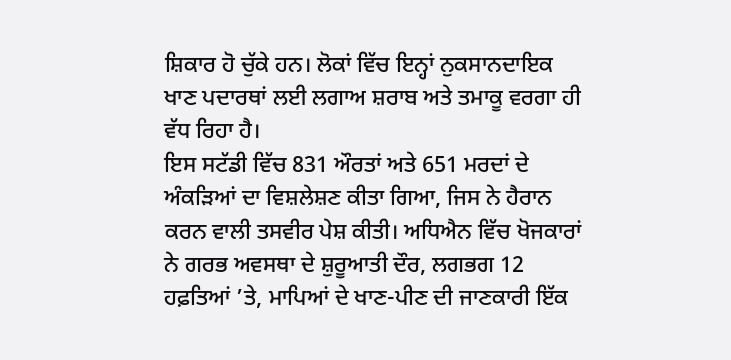ਸ਼ਿਕਾਰ ਹੋ ਚੁੱਕੇ ਹਨ। ਲੋਕਾਂ ਵਿੱਚ ਇਨ੍ਹਾਂ ਨੁਕਸਾਨਦਾਇਕ ਖਾਣ ਪਦਾਰਥਾਂ ਲਈ ਲਗਾਅ ਸ਼ਰਾਬ ਅਤੇ ਤਮਾਕੂ ਵਰਗਾ ਹੀ ਵੱਧ ਰਿਹਾ ਹੈ।
ਇਸ ਸਟੱਡੀ ਵਿੱਚ 831 ਔਰਤਾਂ ਅਤੇ 651 ਮਰਦਾਂ ਦੇ ਅੰਕੜਿਆਂ ਦਾ ਵਿਸ਼ਲੇਸ਼ਣ ਕੀਤਾ ਗਿਆ, ਜਿਸ ਨੇ ਹੈਰਾਨ ਕਰਨ ਵਾਲੀ ਤਸਵੀਰ ਪੇਸ਼ ਕੀਤੀ। ਅਧਿਐਨ ਵਿੱਚ ਖੋਜਕਾਰਾਂ ਨੇ ਗਰਭ ਅਵਸਥਾ ਦੇ ਸ਼ੁਰੂਆਤੀ ਦੌਰ, ਲਗਭਗ 12 ਹਫ਼ਤਿਆਂ ’ਤੇ, ਮਾਪਿਆਂ ਦੇ ਖਾਣ-ਪੀਣ ਦੀ ਜਾਣਕਾਰੀ ਇੱਕ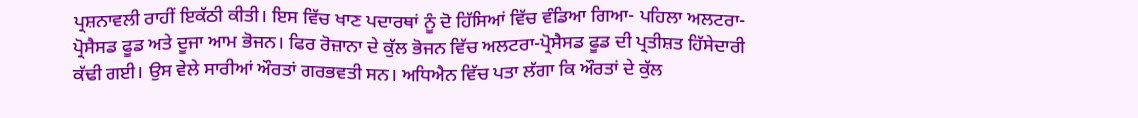ਪ੍ਰਸ਼ਨਾਵਲੀ ਰਾਹੀਂ ਇਕੱਠੀ ਕੀਤੀ। ਇਸ ਵਿੱਚ ਖਾਣ ਪਦਾਰਥਾਂ ਨੂੰ ਦੋ ਹਿੱਸਿਆਂ ਵਿੱਚ ਵੰਡਿਆ ਗਿਆ- ਪਹਿਲਾ ਅਲਟਰਾ-ਪ੍ਰੋਸੈਸਡ ਫੂਡ ਅਤੇ ਦੂਜਾ ਆਮ ਭੋਜਨ। ਫਿਰ ਰੋਜ਼ਾਨਾ ਦੇ ਕੁੱਲ ਭੋਜਨ ਵਿੱਚ ਅਲਟਰਾ-ਪ੍ਰੋਸੈਸਡ ਫੂਡ ਦੀ ਪ੍ਰਤੀਸ਼ਤ ਹਿੱਸੇਦਾਰੀ ਕੱਢੀ ਗਈ। ਉਸ ਵੇਲੇ ਸਾਰੀਆਂ ਔਰਤਾਂ ਗਰਭਵਤੀ ਸਨ। ਅਧਿਐਨ ਵਿੱਚ ਪਤਾ ਲੱਗਾ ਕਿ ਔਰਤਾਂ ਦੇ ਕੁੱਲ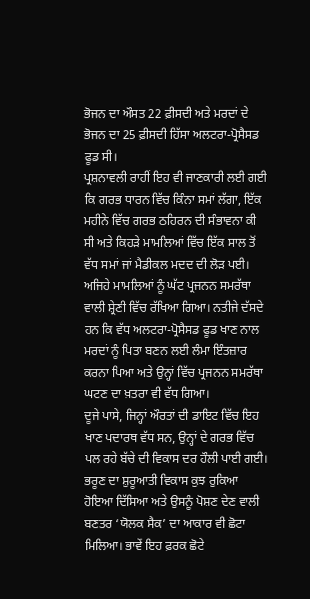ਭੋਜਨ ਦਾ ਔਸਤ 22 ਫ਼ੀਸਦੀ ਅਤੇ ਮਰਦਾਂ ਦੇ ਭੋਜਨ ਦਾ 25 ਫ਼ੀਸਦੀ ਹਿੱਸਾ ਅਲਟਰਾ-ਪ੍ਰੋਸੈਸਡ ਫੂਡ ਸੀ।
ਪ੍ਰਸ਼ਨਾਵਲੀ ਰਾਹੀਂ ਇਹ ਵੀ ਜਾਣਕਾਰੀ ਲਈ ਗਈ ਕਿ ਗਰਭ ਧਾਰਨ ਵਿੱਚ ਕਿੰਨਾ ਸਮਾਂ ਲੱਗਾ, ਇੱਕ ਮਹੀਨੇ ਵਿੱਚ ਗਰਭ ਠਹਿਰਨ ਦੀ ਸੰਭਾਵਨਾ ਕੀ ਸੀ ਅਤੇ ਕਿਹੜੇ ਮਾਮਲਿਆਂ ਵਿੱਚ ਇੱਕ ਸਾਲ ਤੋਂ ਵੱਧ ਸਮਾਂ ਜਾਂ ਮੈਡੀਕਲ ਮਦਦ ਦੀ ਲੋੜ ਪਈ। ਅਜਿਹੇ ਮਾਮਲਿਆਂ ਨੂੰ ਘੱਟ ਪ੍ਰਜਨਨ ਸਮਰੱਥਾ ਵਾਲੀ ਸ਼੍ਰੇਣੀ ਵਿੱਚ ਰੱਖਿਆ ਗਿਆ। ਨਤੀਜੇ ਦੱਸਦੇ ਹਨ ਕਿ ਵੱਧ ਅਲਟਰਾ-ਪ੍ਰੋਸੈਸਡ ਫੂਡ ਖਾਣ ਨਾਲ ਮਰਦਾਂ ਨੂੰ ਪਿਤਾ ਬਣਨ ਲਈ ਲੰਮਾ ਇੰਤਜ਼ਾਰ ਕਰਨਾ ਪਿਆ ਅਤੇ ਉਨ੍ਹਾਂ ਵਿੱਚ ਪ੍ਰਜਨਨ ਸਮਰੱਥਾ ਘਟਣ ਦਾ ਖ਼ਤਰਾ ਵੀ ਵੱਧ ਗਿਆ।
ਦੂਜੇ ਪਾਸੇ, ਜਿਨ੍ਹਾਂ ਔਰਤਾਂ ਦੀ ਡਾਇਟ ਵਿੱਚ ਇਹ ਖਾਣ ਪਦਾਰਥ ਵੱਧ ਸਨ, ਉਨ੍ਹਾਂ ਦੇ ਗਰਭ ਵਿੱਚ ਪਲ ਰਹੇ ਬੱਚੇ ਦੀ ਵਿਕਾਸ ਦਰ ਹੌਲੀ ਪਾਈ ਗਈ। ਭਰੂਣ ਦਾ ਸ਼ੁਰੂਆਤੀ ਵਿਕਾਸ ਕੁਝ ਰੁਕਿਆ ਹੋਇਆ ਦਿੱਸਿਆ ਅਤੇ ਉਸਨੂੰ ਪੋਸ਼ਣ ਦੇਣ ਵਾਲੀ ਬਣਤਰ ‘ਯੋਲਕ ਸੈਕ’ ਦਾ ਆਕਾਰ ਵੀ ਛੋਟਾ ਮਿਲਿਆ। ਭਾਵੇਂ ਇਹ ਫ਼ਰਕ ਛੋਟੇ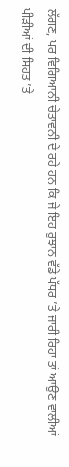ਲੱਗਣ, ਪਰ ਵਿਗਿਆਨੀ ਚੇਤਾਵਨੀ ਦੇ ਰਹੇ ਹਨ ਕਿ ਜੇ ਇਹ ਰੁਝਾਨ ਵੱਡੇ ਪੱਧਰ ’ਤੇ ਜਾਰੀ ਰਿਹਾ ਤਾਂ ਆਉਣ ਵਾਲੀਆਂ ਪੀੜੀਆਂ ਦੀ ਸਿਹਤ ’ਤੇ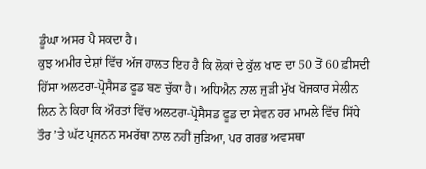ਡੂੰਘਾ ਅਸਰ ਪੈ ਸਕਦਾ ਹੈ।
ਕੁਝ ਅਮੀਰ ਦੇਸ਼ਾਂ ਵਿੱਚ ਅੱਜ ਹਾਲਤ ਇਹ ਹੈ ਕਿ ਲੋਕਾਂ ਦੇ ਕੁੱਲ ਖਾਣ ਦਾ 50 ਤੋਂ 60 ਫ਼ੀਸਦੀ ਹਿੱਸਾ ਅਲਟਰਾ-ਪ੍ਰੋਸੈਸਡ ਫੂਡ ਬਣ ਚੁੱਕਾ ਹੈ। ਅਧਿਐਨ ਨਾਲ ਜੁੜੀ ਮੁੱਖ ਖੋਜਕਾਰ ਸੇਲੀਨ ਲਿਨ ਨੇ ਕਿਹਾ ਕਿ ਔਰਤਾਂ ਵਿੱਚ ਅਲਟਰਾ-ਪ੍ਰੋਸੈਸਡ ਫੂਡ ਦਾ ਸੇਵਨ ਹਰ ਮਾਮਲੇ ਵਿੱਚ ਸਿੱਧੇ ਤੌਰ ’ਤੇ ਘੱਟ ਪ੍ਰਜਨਨ ਸਮਰੱਥਾ ਨਾਲ ਨਹੀਂ ਜੁੜਿਆ, ਪਰ ਗਰਭ ਅਵਸਥਾ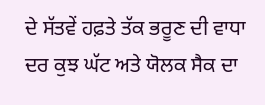ਦੇ ਸੱਤਵੇਂ ਹਫ਼ਤੇ ਤੱਕ ਭਰੂਣ ਦੀ ਵਾਧਾ ਦਰ ਕੁਝ ਘੱਟ ਅਤੇ ਯੋਲਕ ਸੈਕ ਦਾ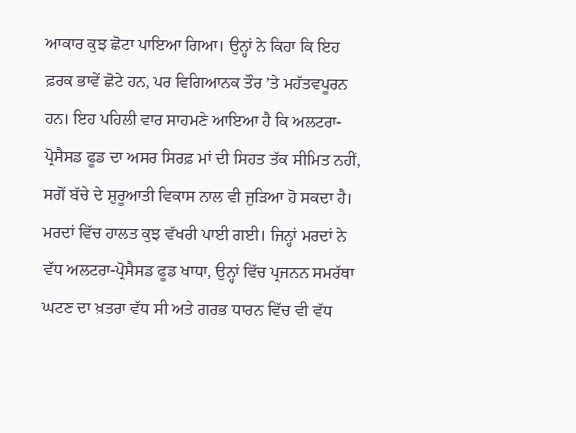ਆਕਾਰ ਕੁਝ ਛੋਟਾ ਪਾਇਆ ਗਿਆ। ਉਨ੍ਹਾਂ ਨੇ ਕਿਹਾ ਕਿ ਇਹ ਫ਼ਰਕ ਭਾਵੇਂ ਛੋਟੇ ਹਨ, ਪਰ ਵਿਗਿਆਨਕ ਤੌਰ ’ਤੇ ਮਹੱਤਵਪੂਰਨ ਹਨ। ਇਹ ਪਹਿਲੀ ਵਾਰ ਸਾਹਮਣੇ ਆਇਆ ਹੈ ਕਿ ਅਲਟਰਾ-ਪ੍ਰੋਸੈਸਡ ਫੂਡ ਦਾ ਅਸਰ ਸਿਰਫ਼ ਮਾਂ ਦੀ ਸਿਹਤ ਤੱਕ ਸੀਮਿਤ ਨਹੀਂ, ਸਗੋਂ ਬੱਚੇ ਦੇ ਸ਼ੁਰੂਆਤੀ ਵਿਕਾਸ ਨਾਲ ਵੀ ਜੁੜਿਆ ਹੋ ਸਕਦਾ ਹੈ।
ਮਰਦਾਂ ਵਿੱਚ ਹਾਲਤ ਕੁਝ ਵੱਖਰੀ ਪਾਈ ਗਈ। ਜਿਨ੍ਹਾਂ ਮਰਦਾਂ ਨੇ ਵੱਧ ਅਲਟਰਾ-ਪ੍ਰੋਸੈਸਡ ਫੂਡ ਖਾਧਾ, ਉਨ੍ਹਾਂ ਵਿੱਚ ਪ੍ਰਜਨਨ ਸਮਰੱਥਾ ਘਟਣ ਦਾ ਖ਼ਤਰਾ ਵੱਧ ਸੀ ਅਤੇ ਗਰਭ ਧਾਰਨ ਵਿੱਚ ਵੀ ਵੱਧ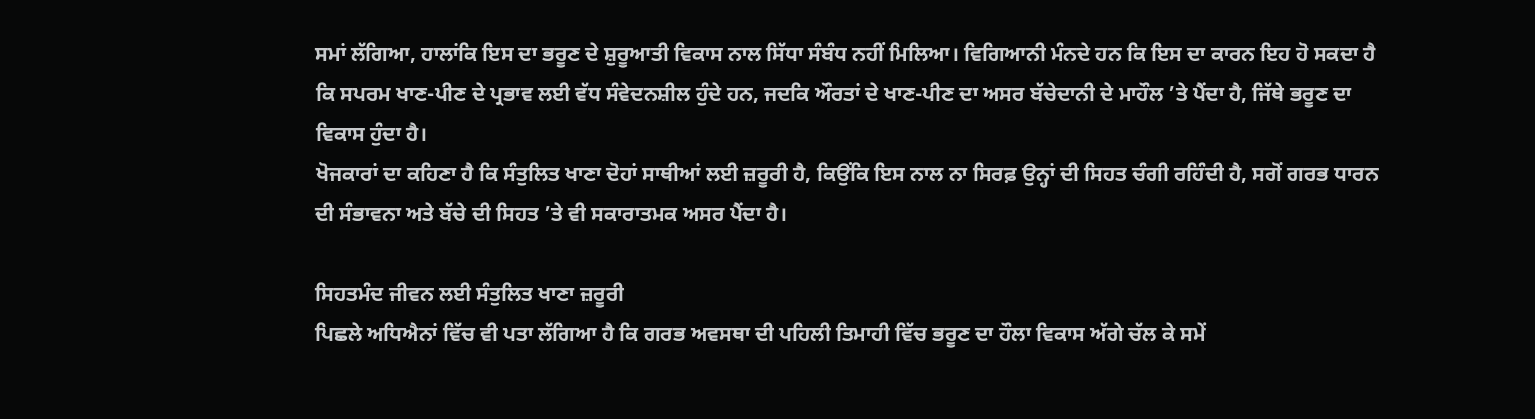ਸਮਾਂ ਲੱਗਿਆ, ਹਾਲਾਂਕਿ ਇਸ ਦਾ ਭਰੂਣ ਦੇ ਸ਼ੁਰੂਆਤੀ ਵਿਕਾਸ ਨਾਲ ਸਿੱਧਾ ਸੰਬੰਧ ਨਹੀਂ ਮਿਲਿਆ। ਵਿਗਿਆਨੀ ਮੰਨਦੇ ਹਨ ਕਿ ਇਸ ਦਾ ਕਾਰਨ ਇਹ ਹੋ ਸਕਦਾ ਹੈ ਕਿ ਸਪਰਮ ਖਾਣ-ਪੀਣ ਦੇ ਪ੍ਰਭਾਵ ਲਈ ਵੱਧ ਸੰਵੇਦਨਸ਼ੀਲ ਹੁੰਦੇ ਹਨ, ਜਦਕਿ ਔਰਤਾਂ ਦੇ ਖਾਣ-ਪੀਣ ਦਾ ਅਸਰ ਬੱਚੇਦਾਨੀ ਦੇ ਮਾਹੌਲ ’ਤੇ ਪੈਂਦਾ ਹੈ, ਜਿੱਥੇ ਭਰੂਣ ਦਾ ਵਿਕਾਸ ਹੁੰਦਾ ਹੈ।
ਖੋਜਕਾਰਾਂ ਦਾ ਕਹਿਣਾ ਹੈ ਕਿ ਸੰਤੁਲਿਤ ਖਾਣਾ ਦੋਹਾਂ ਸਾਥੀਆਂ ਲਈ ਜ਼ਰੂਰੀ ਹੈ, ਕਿਉਂਕਿ ਇਸ ਨਾਲ ਨਾ ਸਿਰਫ਼ ਉਨ੍ਹਾਂ ਦੀ ਸਿਹਤ ਚੰਗੀ ਰਹਿੰਦੀ ਹੈ, ਸਗੋਂ ਗਰਭ ਧਾਰਨ ਦੀ ਸੰਭਾਵਨਾ ਅਤੇ ਬੱਚੇ ਦੀ ਸਿਹਤ ’ਤੇ ਵੀ ਸਕਾਰਾਤਮਕ ਅਸਰ ਪੈਂਦਾ ਹੈ।

ਸਿਹਤਮੰਦ ਜੀਵਨ ਲਈ ਸੰਤੁਲਿਤ ਖਾਣਾ ਜ਼ਰੂਰੀ
ਪਿਛਲੇ ਅਧਿਐਨਾਂ ਵਿੱਚ ਵੀ ਪਤਾ ਲੱਗਿਆ ਹੈ ਕਿ ਗਰਭ ਅਵਸਥਾ ਦੀ ਪਹਿਲੀ ਤਿਮਾਹੀ ਵਿੱਚ ਭਰੂਣ ਦਾ ਹੌਲਾ ਵਿਕਾਸ ਅੱਗੇ ਚੱਲ ਕੇ ਸਮੇਂ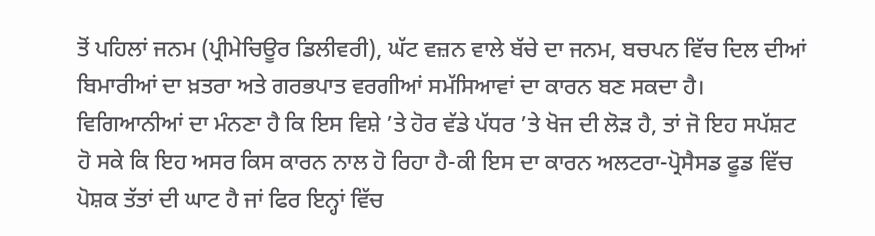ਤੋਂ ਪਹਿਲਾਂ ਜਨਮ (ਪ੍ਰੀਮੇਚਿਊਰ ਡਿਲੀਵਰੀ), ਘੱਟ ਵਜ਼ਨ ਵਾਲੇ ਬੱਚੇ ਦਾ ਜਨਮ, ਬਚਪਨ ਵਿੱਚ ਦਿਲ ਦੀਆਂ ਬਿਮਾਰੀਆਂ ਦਾ ਖ਼ਤਰਾ ਅਤੇ ਗਰਭਪਾਤ ਵਰਗੀਆਂ ਸਮੱਸਿਆਵਾਂ ਦਾ ਕਾਰਨ ਬਣ ਸਕਦਾ ਹੈ।
ਵਿਗਿਆਨੀਆਂ ਦਾ ਮੰਨਣਾ ਹੈ ਕਿ ਇਸ ਵਿਸ਼ੇ ’ਤੇ ਹੋਰ ਵੱਡੇ ਪੱਧਰ ’ਤੇ ਖੋਜ ਦੀ ਲੋੜ ਹੈ, ਤਾਂ ਜੋ ਇਹ ਸਪੱਸ਼ਟ ਹੋ ਸਕੇ ਕਿ ਇਹ ਅਸਰ ਕਿਸ ਕਾਰਨ ਨਾਲ ਹੋ ਰਿਹਾ ਹੈ-ਕੀ ਇਸ ਦਾ ਕਾਰਨ ਅਲਟਰਾ-ਪ੍ਰੋਸੈਸਡ ਫੂਡ ਵਿੱਚ ਪੋਸ਼ਕ ਤੱਤਾਂ ਦੀ ਘਾਟ ਹੈ ਜਾਂ ਫਿਰ ਇਨ੍ਹਾਂ ਵਿੱਚ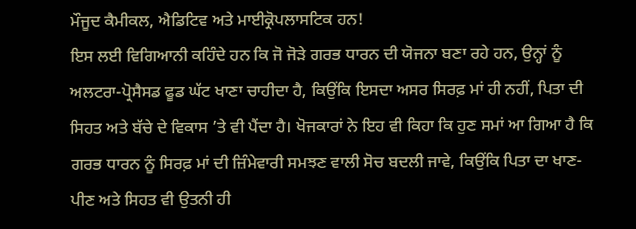ਮੌਜੂਦ ਕੈਮੀਕਲ, ਐਡਿਟਿਵ ਅਤੇ ਮਾਈਕ੍ਰੋਪਲਾਸਟਿਕ ਹਨ!
ਇਸ ਲਈ ਵਿਗਿਆਨੀ ਕਹਿੰਦੇ ਹਨ ਕਿ ਜੋ ਜੋੜੇ ਗਰਭ ਧਾਰਨ ਦੀ ਯੋਜਨਾ ਬਣਾ ਰਹੇ ਹਨ, ਉਨ੍ਹਾਂ ਨੂੰ ਅਲਟਰਾ-ਪ੍ਰੋਸੈਸਡ ਫੂਡ ਘੱਟ ਖਾਣਾ ਚਾਹੀਦਾ ਹੈ, ਕਿਉਂਕਿ ਇਸਦਾ ਅਸਰ ਸਿਰਫ਼ ਮਾਂ ਹੀ ਨਹੀਂ, ਪਿਤਾ ਦੀ ਸਿਹਤ ਅਤੇ ਬੱਚੇ ਦੇ ਵਿਕਾਸ ’ਤੇ ਵੀ ਪੈਂਦਾ ਹੈ। ਖੋਜਕਾਰਾਂ ਨੇ ਇਹ ਵੀ ਕਿਹਾ ਕਿ ਹੁਣ ਸਮਾਂ ਆ ਗਿਆ ਹੈ ਕਿ ਗਰਭ ਧਾਰਨ ਨੂੰ ਸਿਰਫ਼ ਮਾਂ ਦੀ ਜ਼ਿੰਮੇਵਾਰੀ ਸਮਝਣ ਵਾਲੀ ਸੋਚ ਬਦਲੀ ਜਾਵੇ, ਕਿਉਂਕਿ ਪਿਤਾ ਦਾ ਖਾਣ-ਪੀਣ ਅਤੇ ਸਿਹਤ ਵੀ ਉਤਨੀ ਹੀ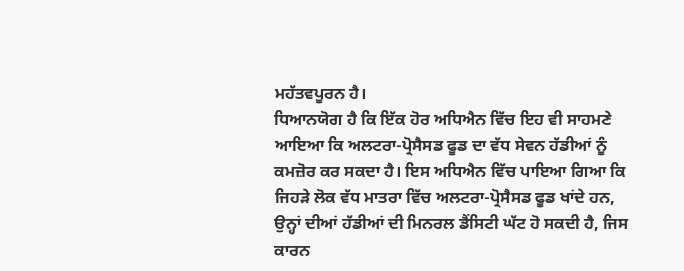ਮਹੱਤਵਪੂਰਨ ਹੈ।
ਧਿਆਨਯੋਗ ਹੈ ਕਿ ਇੱਕ ਹੋਰ ਅਧਿਐਨ ਵਿੱਚ ਇਹ ਵੀ ਸਾਹਮਣੇ ਆਇਆ ਕਿ ਅਲਟਰਾ-ਪ੍ਰੋਸੈਸਡ ਫੂਡ ਦਾ ਵੱਧ ਸੇਵਨ ਹੱਡੀਆਂ ਨੂੰ ਕਮਜ਼ੋਰ ਕਰ ਸਕਦਾ ਹੈ। ਇਸ ਅਧਿਐਨ ਵਿੱਚ ਪਾਇਆ ਗਿਆ ਕਿ ਜਿਹੜੇ ਲੋਕ ਵੱਧ ਮਾਤਰਾ ਵਿੱਚ ਅਲਟਰਾ-ਪ੍ਰੋਸੈਸਡ ਫੂਡ ਖਾਂਦੇ ਹਨ, ਉਨ੍ਹਾਂ ਦੀਆਂ ਹੱਡੀਆਂ ਦੀ ਮਿਨਰਲ ਡੈਂਸਿਟੀ ਘੱਟ ਹੋ ਸਕਦੀ ਹੈ, ਜਿਸ ਕਾਰਨ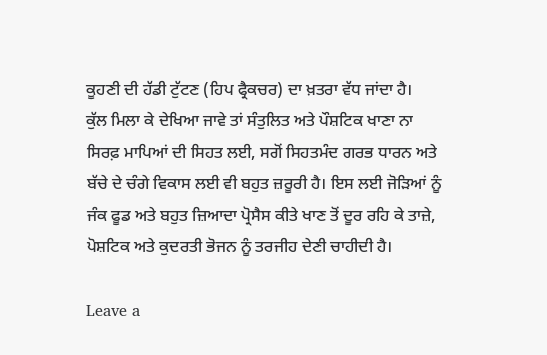ਕੂਹਣੀ ਦੀ ਹੱਡੀ ਟੁੱਟਣ (ਹਿਪ ਫ੍ਰੈਕਚਰ) ਦਾ ਖ਼ਤਰਾ ਵੱਧ ਜਾਂਦਾ ਹੈ।
ਕੁੱਲ ਮਿਲਾ ਕੇ ਦੇਖਿਆ ਜਾਵੇ ਤਾਂ ਸੰਤੁਲਿਤ ਅਤੇ ਪੌਸ਼ਟਿਕ ਖਾਣਾ ਨਾ ਸਿਰਫ਼ ਮਾਪਿਆਂ ਦੀ ਸਿਹਤ ਲਈ, ਸਗੋਂ ਸਿਹਤਮੰਦ ਗਰਭ ਧਾਰਨ ਅਤੇ ਬੱਚੇ ਦੇ ਚੰਗੇ ਵਿਕਾਸ ਲਈ ਵੀ ਬਹੁਤ ਜ਼ਰੂਰੀ ਹੈ। ਇਸ ਲਈ ਜੋੜਿਆਂ ਨੂੰ ਜੰਕ ਫੂਡ ਅਤੇ ਬਹੁਤ ਜ਼ਿਆਦਾ ਪ੍ਰੋਸੈਸ ਕੀਤੇ ਖਾਣ ਤੋਂ ਦੂਰ ਰਹਿ ਕੇ ਤਾਜ਼ੇ, ਪੋਸ਼ਟਿਕ ਅਤੇ ਕੁਦਰਤੀ ਭੋਜਨ ਨੂੰ ਤਰਜੀਹ ਦੇਣੀ ਚਾਹੀਦੀ ਹੈ।

Leave a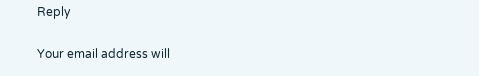Reply

Your email address will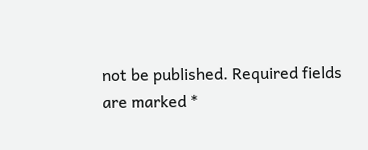not be published. Required fields are marked *